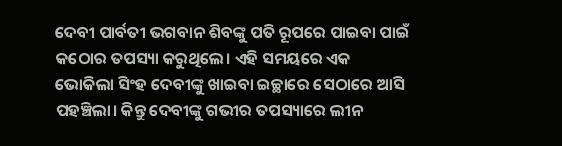ଦେବୀ ପାର୍ବତୀ ଭଗବାନ ଶିବଙ୍କୁ ପତି ରୂପରେ ପାଇବା ପାଇଁ କଠୋର ତପସ୍ୟା କରୁଥିଲେ। ଏହି ସମୟରେ ଏକ ଭୋକିଲା ସିଂହ ଦେବୀଙ୍କୁ ଖାଇବା ଇଚ୍ଛାରେ ସେଠାରେ ଆସି ପହଞ୍ଚିଲା। କିନ୍ତୁ ଦେବୀଙ୍କୁ ଗଭୀର ତପସ୍ୟାରେ ଲୀନ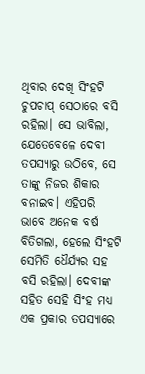ଥିବାର ଦେଖି ସିଂହଟି ଚୁପଚାପ୍ ସେଠାରେ ବସି ରହିଲା। ସେ ଭାବିଲା, ଯେତେବେଳେ ଦେବୀ ତପସ୍ୟାରୁ ଉଠିବେ, ସେ ତାଙ୍କୁ ନିଜର ଶିକାର ବନାଇବ। ଏହିପରି ଭାବେ ଅନେକ ବର୍ଷ ବିତିଗଲା, ହେଲେ ସିଂହଟି ସେମିତି ଧୈର୍ଯ୍ୟର ସହ ବସି ରହିଲା। ଦେବୀଙ୍କ ସହିତ ସେହି ସିଂହ ମଧ୍ୟ ଏକ ପ୍ରକାର ତପସ୍ୟାରେ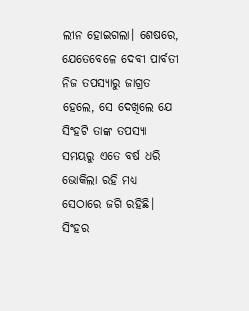ଲୀନ ହୋଇଗଲା। ଶେଷରେ, ଯେତେବେଳେ ଦେବୀ ପାର୍ବତୀ ନିଜ ତପସ୍ୟାରୁ ଜାଗ୍ରତ ହେଲେ, ସେ ଦେଖିଲେ ଯେ ସିଂହଟି ତାଙ୍କ ତପସ୍ୟା ସମୟରୁ ଏତେ ବର୍ଷ ଧରି ଭୋକିଲା ରହି ମଧ୍ୟ ସେଠାରେ ଜଗି ରହିଛି। ସିଂହର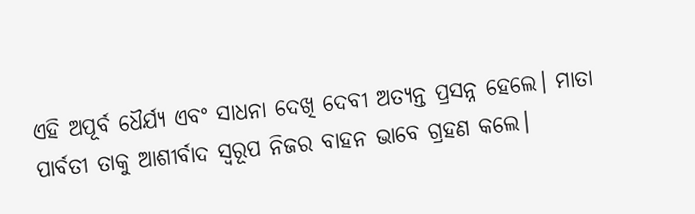ଏହି ଅପୂର୍ବ ଧୈର୍ଯ୍ୟ ଏବଂ ସାଧନା ଦେଖି ଦେବୀ ଅତ୍ୟନ୍ତ ପ୍ରସନ୍ନ ହେଲେ। ମାତା ପାର୍ବତୀ ତାକୁ ଆଶୀର୍ବାଦ ସ୍ୱରୂପ ନିଜର ବାହନ ଭାବେ ଗ୍ରହଣ କଲେ।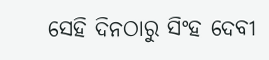ସେହି ଦିନଠାରୁ ସିଂହ ଦେବୀ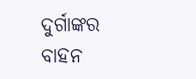ଦୁର୍ଗାଙ୍କର ବାହନ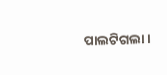ପାଲଟିଗଲା।